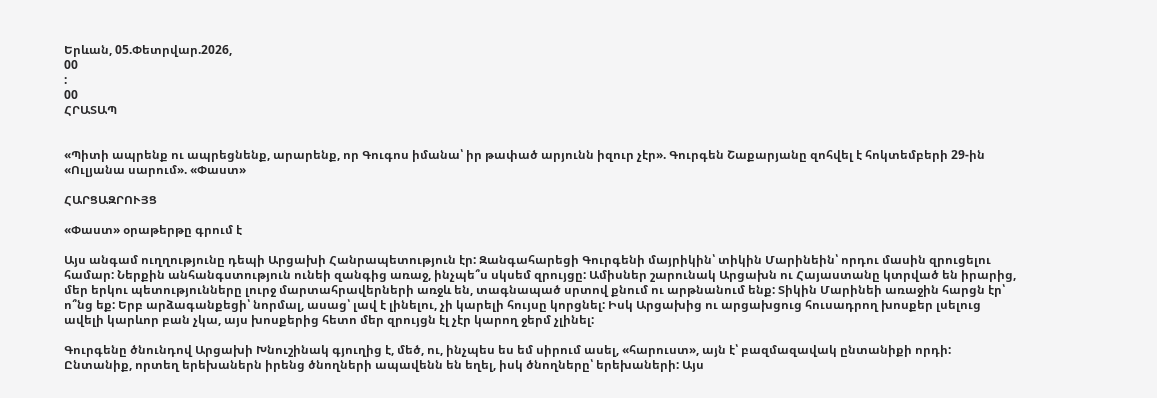Երևան, 05.Փետրվար.2026,
00
:
00
ՀՐԱՏԱՊ


«Պիտի ապրենք ու ապրեցնենք, արարենք, որ Գուգոս իմանա՝ իր թափած արյունն իզուր չէր». Գուրգեն Շաքարյանը զոհվել է հոկտեմբերի 29-ին «Ուլյանա սարում». «Փաստ»

ՀԱՐՑԱԶՐՈՒՅՑ

«Փաստ» օրաթերթը գրում է

Այս անգամ ուղղությունը դեպի Արցախի Հանրապետություն էր: Զանգահարեցի Գուրգենի մայրիկին՝ տիկին Մարինեին՝ որդու մասին զրուցելու համար: Ներքին անհանգստություն ունեի զանգից առաջ, ինչպե՞ս սկսեմ զրույցը: Ամիսներ շարունակ Արցախն ու Հայաստանը կտրված են իրարից, մեր երկու պետությունները լուրջ մարտահրավերների առջև են, տագնապած սրտով քնում ու արթնանում ենք: Տիկին Մարինեի առաջին հարցն էր՝ ո՞նց եք: Երբ արձագանքեցի՝ նորմալ, ասաց՝ լավ է լինելու, չի կարելի հույսը կորցնել: Իսկ Արցախից ու արցախցուց հուսադրող խոսքեր լսելուց ավելի կարևոր բան չկա, այս խոսքերից հետո մեր զրույցն էլ չէր կարող ջերմ չլինել:

Գուրգենը ծնունդով Արցախի Խնուշինակ գյուղից է, մեծ, ու, ինչպես ես եմ սիրում ասել, «հարուստ», այն է՝ բազմազավակ ընտանիքի որդի: Ընտանիք, որտեղ երեխաներն իրենց ծնողների ապավենն են եղել, իսկ ծնողները՝ երեխաների: Այս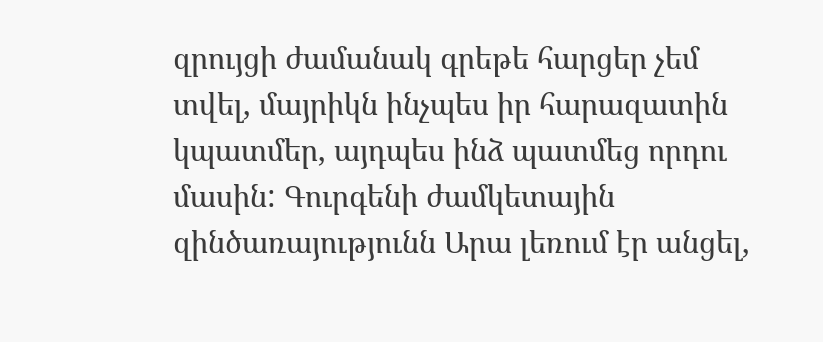զրույցի ժամանակ գրեթե հարցեր չեմ տվել, մայրիկն ինչպես իր հարազատին կպատմեր, այդպես ինձ պատմեց որդու մասին: Գուրգենի ժամկետային զինծառայությունն Արա լեռում էր անցել,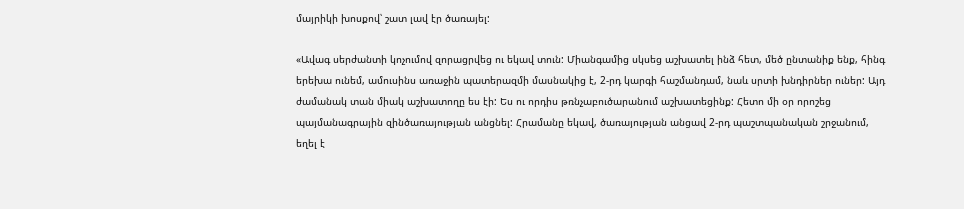մայրիկի խոսքով՝ շատ լավ էր ծառայել:

«Ավագ սերժանտի կոչումով զորացրվեց ու եկավ տուն: Միանգամից սկսեց աշխատել ինձ հետ, մեծ ընտանիք ենք, հինգ երեխա ունեմ, ամուսինս առաջին պատերազմի մասնակից է, 2-րդ կարգի հաշմանդամ, նաև սրտի խնդիրներ ուներ: Այդ ժամանակ տան միակ աշխատողը ես էի: Ես ու որդիս թռնչաբուծարանում աշխատեցինք: Հետո մի օր որոշեց պայմանագրային զինծառայության անցնել: Հրամանը եկավ, ծառայության անցավ 2-րդ պաշտպանական շրջանում, եղել է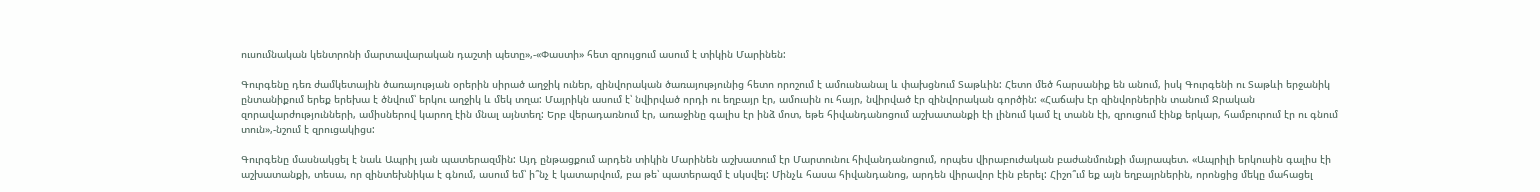ուսումնական կենտրոնի մարտավարական դաշտի պետը»,-«Փաստի» հետ զրույցում ասում է տիկին Մարինեն:

Գուրգենը դեռ ժամկետային ծառայության օրերին սիրած աղջիկ ուներ, զինվորական ծառայությունից հետո որոշում է ամուսնանալ և փախցնում Տաթևին: Հետո մեծ հարսանիք են անում, իսկ Գուրգենի ու Տաթևի երջանիկ ընտանիքում երեք երեխա է ծնվում՝ երկու աղջիկ և մեկ տղա: Մայրիկն ասում է՝ նվիրված որդի ու եղբայր էր, ամուսին ու հայր, նվիրված էր զինվորական գործին: «Հաճախ էր զինվորներին տանում Ջրական զորավարժությունների, ամիսներով կարող էին մնալ այնտեղ: Երբ վերադառնում էր, առաջինը գալիս էր ինձ մոտ, եթե հիվանդանոցում աշխատանքի էի լինում կամ էլ տանն էի, զրուցում էինք երկար, համբուրում էր ու գնում տուն»,-նշում է զրուցակիցս:

Գուրգենը մասնակցել է նաև Ապրիլ յան պատերազմին: Այդ ընթացքում արդեն տիկին Մարինեն աշխատում էր Մարտունու հիվանդանոցում, որպես վիրաբուժական բաժանմունքի մայրապետ. «Ապրիլի երկուսին գալիս էի աշխատանքի, տեսա, որ զինտեխնիկա է գնում, ասում եմ՝ ի՞նչ է կատարվում, բա թե՝ պատերազմ է սկսվել: Մինչև հասա հիվանդանոց, արդեն վիրավոր էին բերել: Հիշո՞ւմ եք այն եղբայրներին, որոնցից մեկը մահացել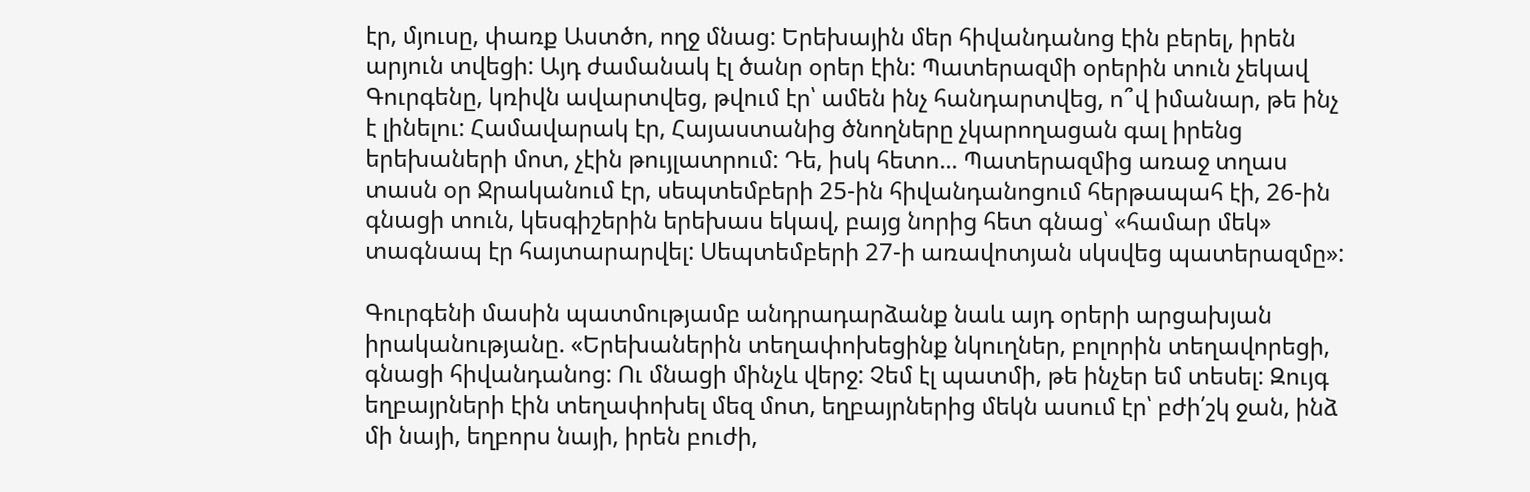էր, մյուսը, փառք Աստծո, ողջ մնաց: Երեխային մեր հիվանդանոց էին բերել, իրեն արյուն տվեցի: Այդ ժամանակ էլ ծանր օրեր էին: Պատերազմի օրերին տուն չեկավ Գուրգենը, կռիվն ավարտվեց, թվում էր՝ ամեն ինչ հանդարտվեց, ո՞վ իմանար, թե ինչ է լինելու: Համավարակ էր, Հայաստանից ծնողները չկարողացան գալ իրենց երեխաների մոտ, չէին թույլատրում: Դե, իսկ հետո... Պատերազմից առաջ տղաս տասն օր Ջրականում էր, սեպտեմբերի 25-ին հիվանդանոցում հերթապահ էի, 26-ին գնացի տուն, կեսգիշերին երեխաս եկավ, բայց նորից հետ գնաց՝ «համար մեկ» տագնապ էր հայտարարվել: Սեպտեմբերի 27-ի առավոտյան սկսվեց պատերազմը»:

Գուրգենի մասին պատմությամբ անդրադարձանք նաև այդ օրերի արցախյան իրականությանը. «Երեխաներին տեղափոխեցինք նկուղներ, բոլորին տեղավորեցի, գնացի հիվանդանոց: Ու մնացի մինչև վերջ: Չեմ էլ պատմի, թե ինչեր եմ տեսել: Զույգ եղբայրների էին տեղափոխել մեզ մոտ, եղբայրներից մեկն ասում էր՝ բժի՛շկ ջան, ինձ մի նայի, եղբորս նայի, իրեն բուժի,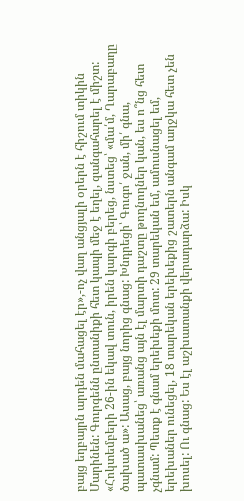բայց եղբայրն արդեն մահացել էր»,-ոչ վաղ անցյալի օրերն է հիշում տիկին Մարինեն: Գուրգենն ընտանիքի հետ կապի մեջ է եղել, զանգահարել է միշտ: «Հոկտեմբերի 26-ին եկավ տուն, իրեն կարգի բերեց, նստեց՝ «մա՛մ, Ղարաբաղը ծախած ա»: Ասաց, բայց նորից գնաց: Խնդրեցի՝ Գուգո՛ ջան, մի՛ գնա, պատասխանեց՝ առանց այն էլ մարտի դաշտը թողնողներ կան, ես ո՞նց հետ չգնամ: Պետք է գնամ երեխեքի մոտ: 29 տարեկան եմ, ամուսնացել եմ, երեխաներ ունեցել, 18 տարեկան երեխեքից շատերն անգամ աղջկա հետ չեն խոսել: Ու գնաց: Ես էլ աշխատանքի վերադարձա: Իսկ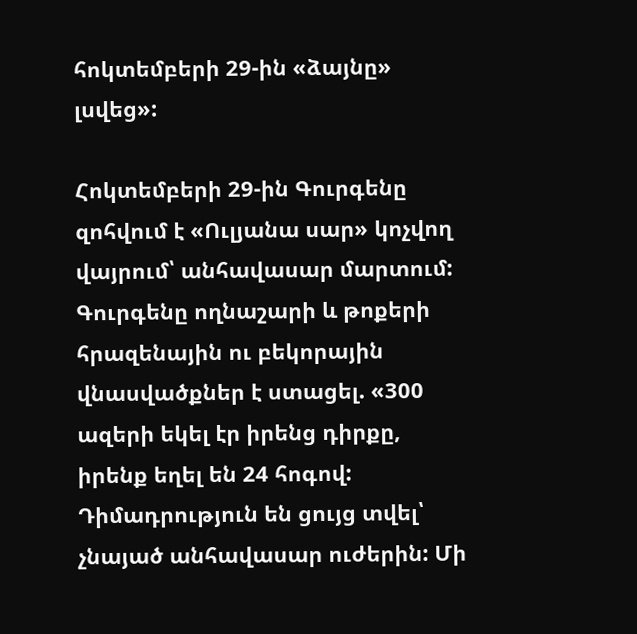հոկտեմբերի 29-ին «ձայնը» լսվեց»:

Հոկտեմբերի 29-ին Գուրգենը զոհվում է «Ուլյանա սար» կոչվող վայրում՝ անհավասար մարտում: Գուրգենը ողնաշարի և թոքերի հրազենային ու բեկորային վնասվածքներ է ստացել. «300 ազերի եկել էր իրենց դիրքը, իրենք եղել են 24 հոգով: Դիմադրություն են ցույց տվել՝ չնայած անհավասար ուժերին: Մի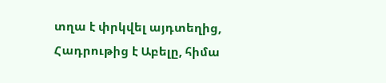տղա է փրկվել այդտեղից, Հադրութից է Աբելը, հիմա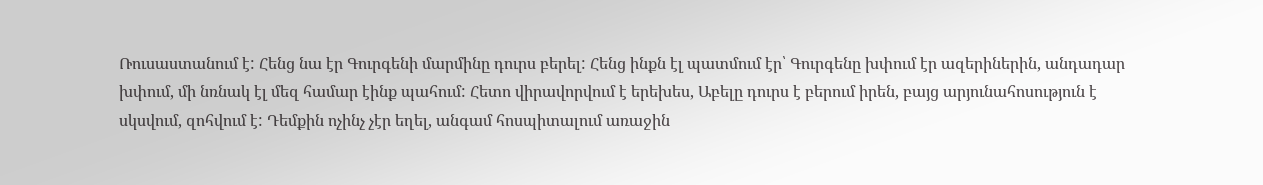Ռուսաստանում է: Հենց նա էր Գուրգենի մարմինը դուրս բերել: Հենց ինքն էլ պատմում էր՝ Գուրգենը խփում էր ազերիներին, անդադար խփում, մի նռնակ էլ մեզ համար էինք պահում: Հետո վիրավորվում է երեխես, Աբելը դուրս է բերում իրեն, բայց արյունահոսություն է սկսվում, զոհվում է: Դեմքին ոչինչ չէր եղել, անգամ հոսպիտալում առաջին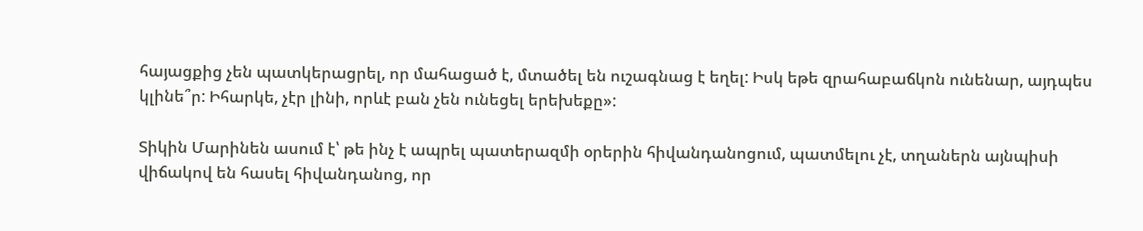հայացքից չեն պատկերացրել, որ մահացած է, մտածել են ուշագնաց է եղել: Իսկ եթե զրահաբաճկոն ունենար, այդպես կլինե՞ր: Իհարկե, չէր լինի, որևէ բան չեն ունեցել երեխեքը»:

Տիկին Մարինեն ասում է՝ թե ինչ է ապրել պատերազմի օրերին հիվանդանոցում, պատմելու չէ, տղաներն այնպիսի վիճակով են հասել հիվանդանոց, որ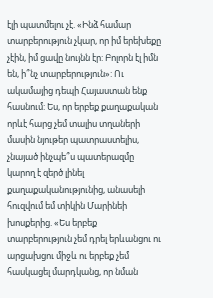էլի պատմելու չէ. «Ինձ համար տարբերություն չկար, որ իմ երեխեքը չէին, իմ ցավը նույնն էր: Բոլորն էլ իմն են, ի՞նչ տարբերություն»: Ու ակամայից դեպի Հայաստան ենք հասնում: Ես, որ երբեք քաղաքական որևէ հարց չեմ տալիս տղաների մասին նյութեր պատրաստելիս, չնայած ինչպե՞ս պատերազմը կարող է զերծ լինել քաղաքականությունից, անասելի հուզվում եմ տիկին Մարինեի խոսքերից. «Ես երբեք տարբերություն չեմ դրել երևանցու ու արցախցու միջև ու երբեք չեմ հասկացել մարդկանց, որ նման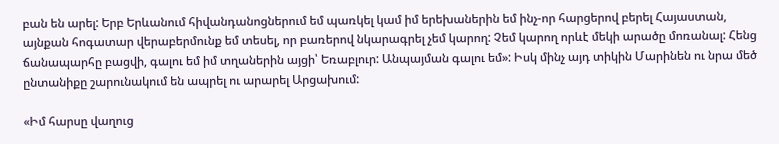բան են արել: Երբ Երևանում հիվանդանոցներում եմ պառկել կամ իմ երեխաներին եմ ինչ-որ հարցերով բերել Հայաստան, այնքան հոգատար վերաբերմունք եմ տեսել, որ բառերով նկարագրել չեմ կարող: Չեմ կարող որևէ մեկի արածը մոռանալ: Հենց ճանապարհը բացվի, գալու եմ իմ տղաներին այցի՝ Եռաբլուր: Անպայման գալու եմ»: Իսկ մինչ այդ տիկին Մարինեն ու նրա մեծ ընտանիքը շարունակում են ապրել ու արարել Արցախում:

«Իմ հարսը վաղուց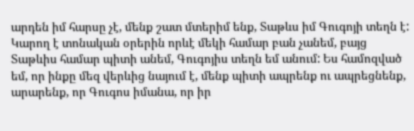արդեն իմ հարսը չէ, մենք շատ մտերիմ ենք, Տաթևս իմ Գուգոյի տեղն է: Կարող է տոնական օրերին որևէ մեկի համար բան չանեմ, բայց Տաթևիս համար պիտի անեմ, Գուգոյիս տեղն եմ անում: Ես համոզված եմ, որ ինքը մեզ վերևից նայում է, մենք պիտի ապրենք ու ապրեցնենք, արարենք, որ Գուգոս իմանա, որ իր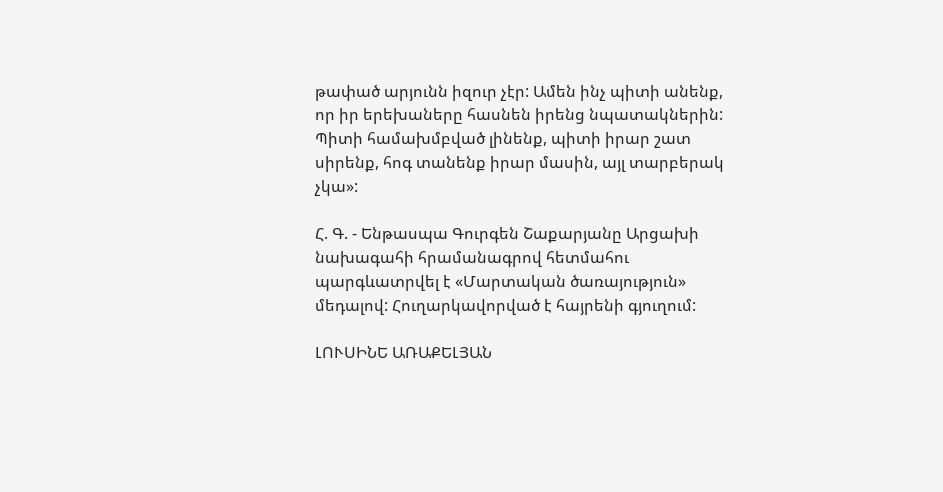թափած արյունն իզուր չէր: Ամեն ինչ պիտի անենք, որ իր երեխաները հասնեն իրենց նպատակներին: Պիտի համախմբված լինենք, պիտի իրար շատ սիրենք, հոգ տանենք իրար մասին, այլ տարբերակ չկա»:

Հ. Գ. - Ենթասպա Գուրգեն Շաքարյանը Արցախի նախագահի հրամանագրով հետմահու պարգևատրվել է «Մարտական ծառայություն» մեդալով: Հուղարկավորված է հայրենի գյուղում:

ԼՈՒՍԻՆԵ ԱՌԱՔԵԼՅԱՆ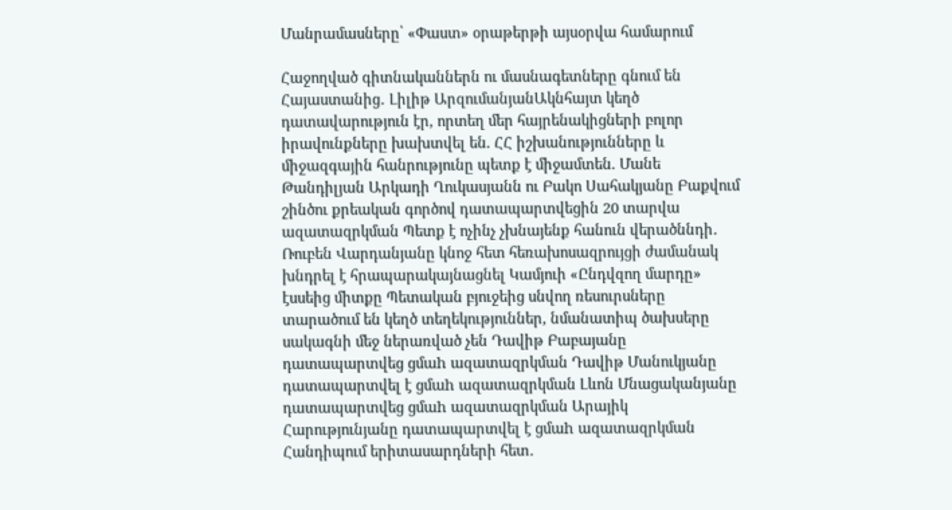Մանրամասները՝ «Փաստ» օրաթերթի այսօրվա համարում

Հաջողված գիտնականներն ու մասնագետները գնում են Հայաստանից․ Լիլիթ ԱրզումանյանԱկնհայտ կեղծ դատավարություն էր, որտեղ մեր հայրենակիցների բոլոր իրավունքները խախտվել են. ՀՀ իշխանությունները և միջազգային հանրությունը պետք է միջամտեն. Մանե Թանդիլյան Արկադի Ղուկասյանն ու Բակո Սահակյանը Բաքվում շինծու քրեական գործով դատապարտվեցին 20 տարվա ազատազրկման Պետք է ոչինչ չխնայենք հանուն վերածննդի․ Ռուբեն Վարդանյանը կնոջ հետ հեռախոսազրույցի ժամանակ խնդրել է հրապարակայնացնել Կամյուի «Ընդվզող մարդը» էսսեից միտքը Պետական բյուջեից սնվող ռեսուրսները տարածում են կեղծ տեղեկություններ, նմանատիպ ծախսերը սակագնի մեջ ներառված չեն Դավիթ Բաբայանը դատապարտվեց ցմաh ազատազրկման Դավիթ Մանուկյանը դատապարտվել է ցմաh ազատազրկման Լևոն Մնացականյանը դատապարտվեց ցմաh ազատազրկման Արայիկ Հարությունյանը դատապարտվել է ցմաh ազատազրկման Հանդիպում երիտասարդների հետ․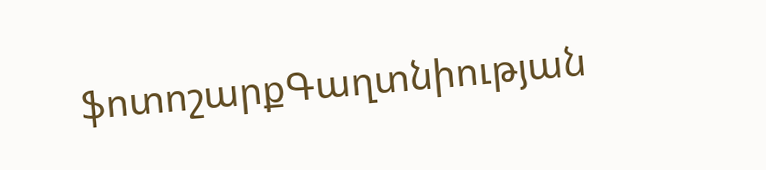ֆոտոշարքԳաղտնիության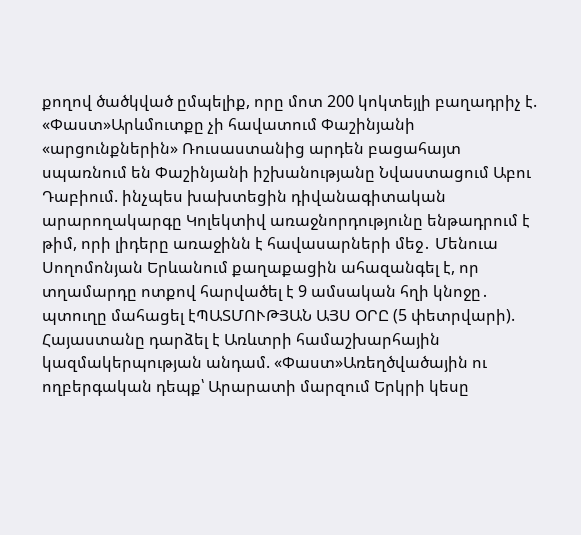քողով ծածկված ըմպելիք, որը մոտ 200 կոկտեյլի բաղադրիչ է. «Փաստ»Արևմուտքը չի հավատում Փաշինյանի «արցունքներին» Ռուսաստանից արդեն բացահայտ սպառնում են Փաշինյանի իշխանությանը Նվաստացում Աբու Դաբիում. ինչպես խախտեցին դիվանագիտական արարողակարգը Կոլեկտիվ առաջնորդությունը ենթադրում է թիմ, որի լիդերը առաջինն է հավասարների մեջ․ Մենուա Սողոմոնյան Երևանում քաղաքացին ահազանգել է, որ տղամարդը ոտքով հարվածել է 9 ամսական հղի կնոջը․ պտուղը մահացել էՊԱՏՄՈՒԹՅԱՆ ԱՅՍ ՕՐԸ (5 փետրվարի). Հայաստանը դարձել է Առևտրի համաշխարհային կազմակերպության անդամ. «Փաստ»Առեղծվածային ու ողբերգական դեպք՝ Արարատի մարզում Երկրի կեսը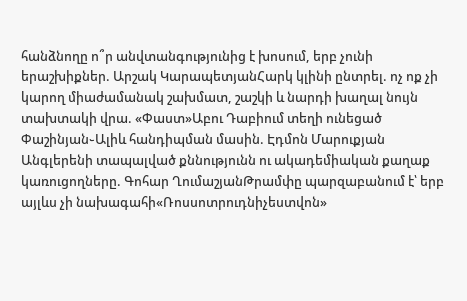հանձնողը ո՞ր անվտանգությունից է խոսում, երբ չունի երաշխիքներ. Արշակ ԿարապետյանՀարկ կլինի ընտրել. ոչ ոք չի կարող միաժամանակ շախմատ, շաշկի և նարդի խաղալ նույն տախտակի վրա. «Փաստ»Աբու Դաբիում տեղի ունեցած Փաշինյան֊Ալիև հանդիպման մասին. Էդմոն Մարուքյան Անգլերենի տապալված քննությունն ու ակադեմիական քաղաք կառուցողները. Գոհար ՂումաշյանԹրամփը պարզաբանում է՝ երբ այլևս չի նախագահի«Ռոսսոտրուդնիչեստվոն»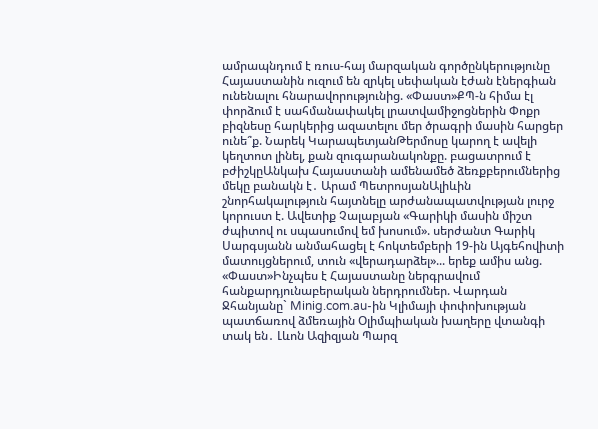ամրապնդում է ռուս-հայ մարզական գործընկերությունը Հայաստանին ուզում են զրկել սեփական էժան էներգիան ունենալու հնարավորությունից. «Փաստ»ՔՊ-ն հիմա էլ փորձում է սահմանափակել լրատվամիջոցներին Փոքր բիզնեսը հարկերից ազատելու մեր ծրագրի մասին հարցեր ունե՞ք. Նարեկ ԿարապետյանԹերմոսը կարող է ավելի կեղտոտ լինել, քան զուգարանակոնքը. բացատրում է բժիշկըԱնկախ Հայաստանի ամենամեծ ձեռքբերումներից մեկը բանակն է․ Արամ ՊետրոսյանԱլիևին շնորհակալություն հայտնելը արժանապատվության լուրջ կորուստ է. Ավետիք Չալաբյան «Գարիկի մասին միշտ ժպիտով ու սպասումով եմ խոսում». սերժանտ Գարիկ Սարգսյանն անմահացել է հոկտեմբերի 19-ին Այգեհովիտի մատույցներում, տուն «վերադարձել»... երեք ամիս անց. «Փաստ»Ինչպես է Հայաստանը ներգրավում հանքարդյունաբերական ներդրումներ. Վարդան Ջհանյանը` Minig.com.au-ին Կլիմայի փոփոխության պատճառով ձմեռային Օլիմպիական խաղերը վտանգի տակ են․ Լևոն Ազիզյան Պարզ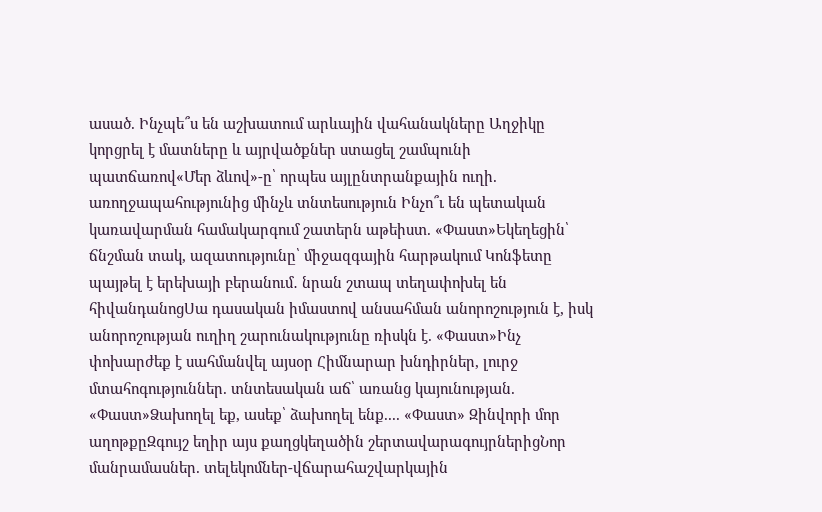ասած. Ինչպե՞ս են աշխատում արևային վահանակները Աղջիկը կորցրել է մատները և այրվածքներ ստացել շամպունի պատճառով«Մեր ձևով»-ը՝ որպես այլընտրանքային ուղի. առողջապահությունից մինչև տնտեսություն Ինչո՞ւ են պետական կառավարման համակարգում շատերն աթեիստ. «Փաստ»Եկեղեցին՝ ճնշման տակ, ազատությունը՝ միջազգային հարթակում Կոնֆետը պայթել է երեխայի բերանում․ նրան շտապ տեղափոխել են հիվանդանոցՍա դասական իմաստով անսահման անորոշություն է, իսկ անորոշության ուղիղ շարունակությունը ռիսկն է. «Փաստ»Ինչ փոխարժեք է սահմանվել այսօր Հիմնարար խնդիրներ, լուրջ մտահոգություններ. տնտեսական աճ՝ առանց կայունության. «Փաստ»Ձախողել եք, ասեք՝ ձախողել ենք.... «Փաստ» Զինվորի մոր աղոթքըԶգույշ եղիր այս քաղցկեղածին շերտավարագույրներիցՆոր մանրամասներ. տելեկոմներ-վճարահաշվարկային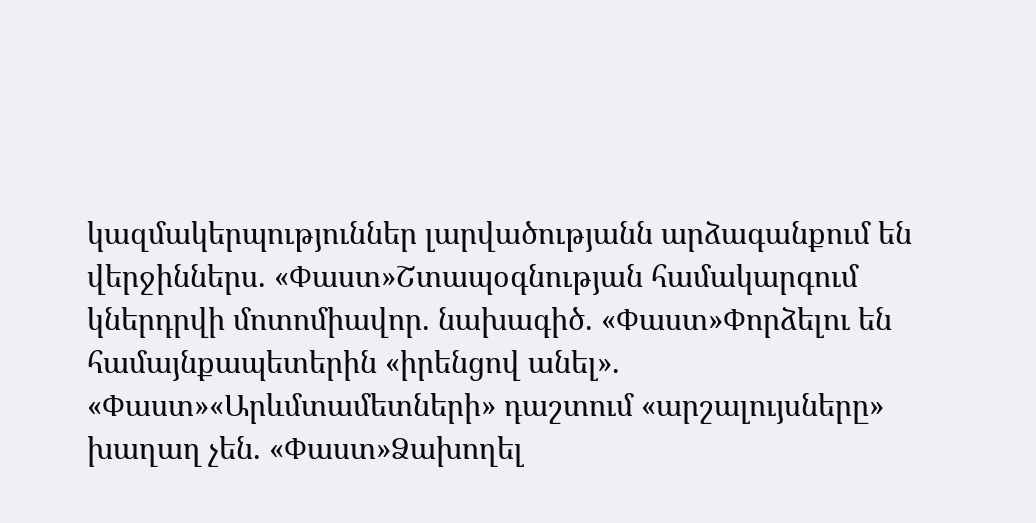կազմակերպություններ լարվածությանն արձագանքում են վերջիններս. «Փաստ»Շտապօգնության համակարգում կներդրվի մոտոմիավոր. նախագիծ. «Փաստ»Փորձելու են համայնքապետերին «իրենցով անել». «Փաստ»«Արևմտամետների» դաշտում «արշալույսները» խաղաղ չեն. «Փաստ»Ձախողել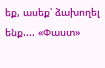եք, ասեք՝ ձախողել ենք.... «Փաստ»